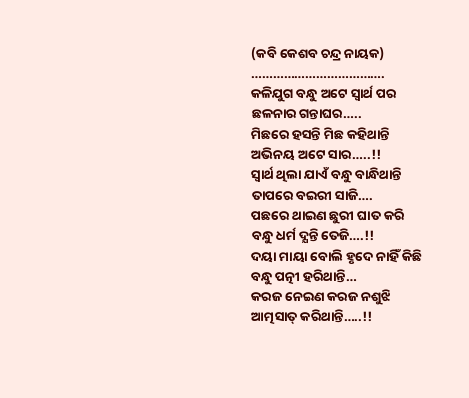(କବି କେଶବ ଚନ୍ଦ୍ର ନାୟକ)
……………………………….
କଳିଯୁଗ ବନ୍ଧୁ ଅଟେ ସ୍ବାର୍ଥ ପର
ଛଳନାର ଗନ୍ତାଘର…..
ମିଛରେ ହସନ୍ତି ମିଛ କହିଥାନ୍ତି
ଅଭିନୟ ଅଟେ ସାର…..!!
ସ୍ବାର୍ଥ ଥିଲା ଯାଏଁ ବନ୍ଧୁ ବାନ୍ଧିଥାନ୍ତି
ତାପରେ ବଇରୀ ସାଜି….
ପଛରେ ଥାଇଣ ଛୁରୀ ଘାତ କରି
ବନ୍ଧୁ ଧର୍ମ ଦ୍ଯନ୍ତି ତେଜି….!!
ଦୟା ମାୟା ବୋଲି ହୃଦେ ନାହିଁ କିଛି
ବନ୍ଧୁ ପତ୍ନୀ ହରିଥାନ୍ତି…
କରଜ ନେଇଣ କରଜ ନଶୁଝି
ଆତ୍ମସାତ୍ କରିଥାନ୍ତି…..!!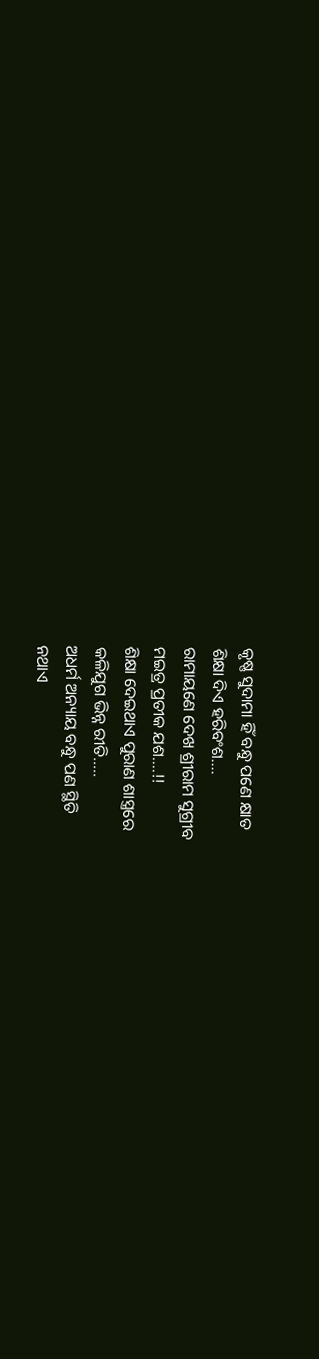କୃଷ୍ଣ ସୁଦାମା ହିଁ ବନ୍ଧୁ ପଣେ କ୍ଷାତ
ଶିକ୍ଷା ଦିଏ ହରିବଂଶ….
ରାମାୟଣେ ଦେଖ ଶ୍ରୀରାମ ସୁଗ୍ରୀବ
ମଇତ୍ର ପ୍ରତୀକ ଯଶ….!!
ଶିକ୍ଷା ଦେଇଥାଏ ପୁରାଣ ଶାସ୍ତ୍ରରେ
କଳିଯୁଗ ଭିନ୍ନ ରୀତି…..
ଅଧର୍ମ ଅନ୍ୟାୟ ବନ୍ଧୁ ପଣ ସ୍ଥିତି
ନଥାଏ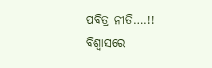ପବିତ୍ର ନୀତି….!!
ବିଶ୍ବାସରେ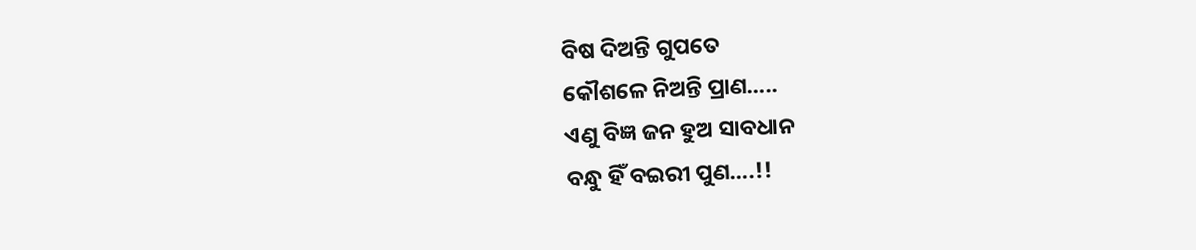ବିଷ ଦିଅନ୍ତି ଗୁପତେ
କୌଶଳେ ନିଅନ୍ତି ପ୍ରାଣ…..
ଏଣୁ ବିଜ୍ଞ ଜନ ହୁଅ ସାବଧାନ
ବନ୍ଧୁ ହିଁ ବଇରୀ ପୁଣ….!!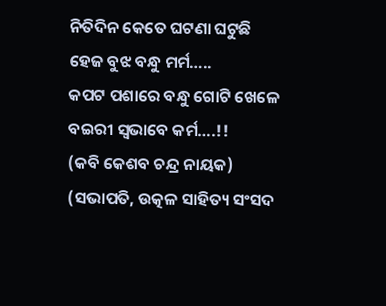ନିତିଦିନ କେତେ ଘଟଣା ଘଟୁଛି
ହେଜ ବୁଝ ବନ୍ଧୁ ମର୍ମ…..
କପଟ ପଶାରେ ବନ୍ଧୁ ଗୋଟି ଖେଳେ
ବଇରୀ ସ୍ୱଭାବେ କର୍ମ….!!
(କବି କେଶବ ଚନ୍ଦ୍ର ନାୟକ)
(ସଭାପତି, ଉତ୍କଳ ସାହିତ୍ୟ ସଂସଦ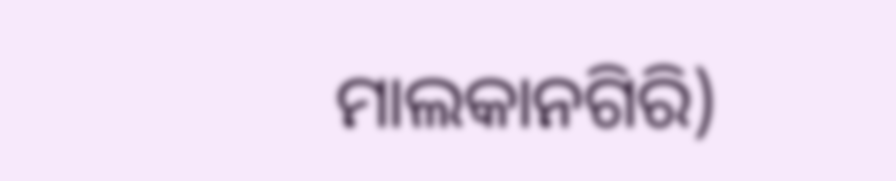ମାଲକାନଗିରି)